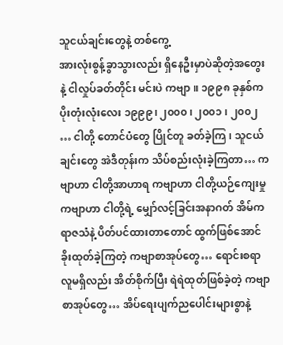သူငယ်ချင်းတွေနဲ့ တစ်ကွေ့
အားလုံးစွန့်ခွာသွားလည်း ရှိနေဦးမှာပဲဆိုတဲ့အတွေးနဲ့ ငါလှုပ်ခတ်တိုင်း မင်းပဲ ကဗျာ။ ၁၉၉၈ ခုနှစ်က ပိုးတုံးလုံးလေး ၁၉၉၉၊ ၂၀၀၀၊ ၂၀၀၁၊ ၂၀၀၂ … ငါတို့ တောင်ပံတွေ ပြိုင်တူ ခတ်ခဲ့ကြ၊ သူငယ်ချင်းတွေ အဲဒီတုန်းက သိပ်စည်းလုံးခဲ့ကြတာ… ကဗျာဟာ ငါတို့အာဟာရ ကဗျာဟာ ငါတို့ယဉ်ကျေးမှု ကဗျာဟာ ငါတို့ရဲ့ မျှော်လင့်ခြင်းအနာဂတ် အိမ်က ရာဇသံနဲ့ ပိတ်ပင်ထားတာတောင် ထွက်ဖြစ်အောင် ခိုးထုတ်ခဲ့ကြတဲ့ ကဗျာစာအုပ်တွေ… ရောင်းစရာလူမရှိလည်း အိတ်စိုက်ပြီး ရဲရဲထုတ်ဖြစ်ခဲ့တဲ့ ကဗျာစာအုပ်တွေ… အိပ်ရေးပျက်ညပေါင်းများစွာနဲ့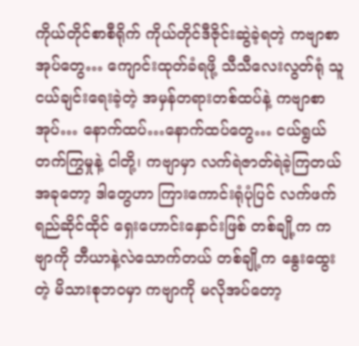ကိုယ်တိုင်စာစီရိုက် ကိုယ်တိုင်ဒီဇိုင်းဆွဲခဲ့ရတဲ့ ကဗျာစာအုပ်တွေ… ကျောင်းထုတ်ခံရဖို့ သီသီလေးလွတ်ရုံ သူငယ်ချင်းရေးခဲ့တဲ့ အမှန်တရားတစ်ထပ်နဲ့ ကဗျာစာအုပ်… နောက်ထပ်…နောက်ထပ်တွေ… ငယ်ရွယ်တက်ကြွမှုနဲ့ ငါတို့၊ ကဗျာမှာ လက်ရဲဇာတ်ရဲခဲ့ကြတယ် အခုတော့ ဒါတွေဟာ ကြားကောင်းရုံပုံပြင် လက်ဖက်ရည်ဆိုင်ထိုင် ရှေးဟောင်းနှောင်းဖြစ် တစ်ချို့က ကဗျာကို ဘီယာနဲ့လဲသောက်တယ် တစ်ချို့က နွေးထွေးတဲ့ မိသားစုဘဝမှာ ကဗျာကို မလိုအပ်တော့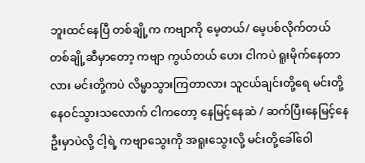ဘူးထင်နေပြီ တစ်ချို့က ကဗျာကို မေ့တယ်/ မေ့ပစ်လိုက်တယ် တစ်ချို့ဆီမှာတော့ ကဗျာ ကွယ်တယ် ဟေး ငါကပဲ ရူးမိုက်နေတာလား မင်းတို့ကပဲ လိမ္မာသွားကြတာလား သူငယ်ချင်းတို့ရေ မင်းတို့နေဝင်သွားသလောက် ငါကတော့ နေမြင့်နေဆဲ / ဆက်ပြီးနေမြင့်နေဦးမှာပဲလို့ ငါ့ရဲ့ ကဗျာသွေးကို အရူးသွေးလို့ မင်းတို့ခေါ်ဝေါ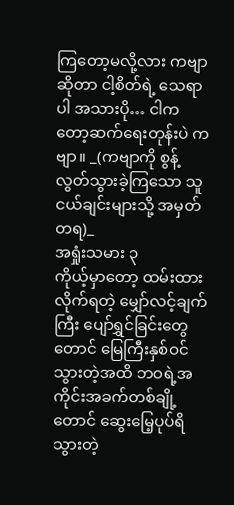ကြတော့မလို့လား ကဗျာဆိုတာ ငါ့စိတ်ရဲ့ သေရာပါ အသားပို… ငါကတော့ဆက်ရေးတုန်းပဲ ကဗျာ။ _(ကဗျာကို စွန့်လွတ်သွားခဲ့ကြသော သူငယ်ချင်းများသို့ အမှတ်တရ)_
အရှုံးသမား ၃
ကိုယ့်မှာတော့ ထမ်းထားလိုက်ရတဲ့ မျှော်လင့်ချက်ကြီး ပျော်ရွှင်ခြင်းတွေ တောင် မြေကြီးနှစ်ဝင်သွားတဲ့အထိ ဘဝရဲ့အကိုင်းအခက်တစ်ချို့တောင် ဆွေးမြေ့ပုပ်ရိသွားတဲ့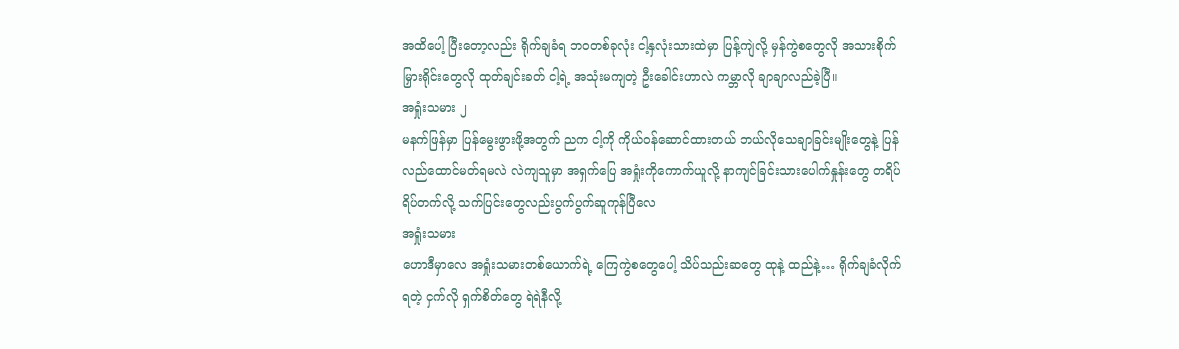အထိပေါ့ ပြီးတော့လည်း ရိုက်ချခံရ ဘဝတစ်ခုလုံး ငါ့နှလုံးသားထဲမှာ ပြန့်ကျဲလို့ မှန်ကွဲစတွေလို အသားစိုက် မြှားရိုင်းတွေလို ထုတ်ချင်းခတ် ငါ့ရဲ့ အသုံးမကျတဲ့ ဦးခေါင်းဟာလဲ ကမ္ဘာလို ချာချာလည်ခဲ့ပြီ။
အရှုံးသမား ၂
မနက်ဖြန်မှာ ပြန်မွေးဖွားဖို့အတွက် ညက ငါ့ကို ကိုယ်ဝန်ဆောင်ထားတယ် ဘယ်လိုသေချာခြင်းမျိုးတွေနဲ့ ပြန်လည်ထောင်မတ်ရမလဲ လဲကျသူမှာ အရှက်ပြေ အရှုံးကိုကောက်ယူလို့ နာကျင်ခြင်းသားပေါက်နှုန်းတွေ တရိပ်ရိပ်တက်လို့ သက်ပြင်းတွေလည်းပွက်ပွက်ဆူကုန်ပြီလေ
အရှုံးသမား
ဟောဒီမှာလေ အရှုံးသမားတစ်ယောက်ရဲ့ ကြေကွဲစတွေပေါ့ သိပ်သည်းဆတွေ ထုနဲ့ ထည်နဲ့… ရိုက်ချခံလိုက်ရတဲ့ ငှက်လို ရှက်စိတ်တွေ ရဲရဲနီလို့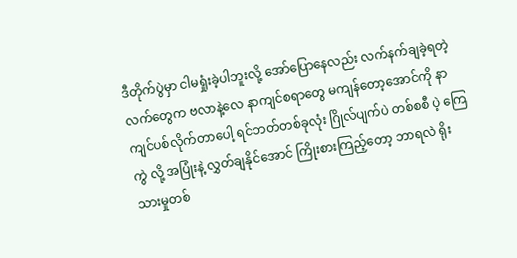ဒီတိုက်ပွဲမှာ ငါမရှုံးခဲ့ပါဘူးလို့ အော်ပြောနေလည်း လက်နက်ချခဲ့ရတဲ့ လက်တွေက ဗလာနဲ့လေ နာကျင်စရာတွေ မကျန်တော့အောင်ကို နာကျင်ပစ်လိုက်တာပေါ့ ရင်ဘတ်တစ်ခုလုံး ဂြိုလ်ပျက်ပဲ တစ်စစီ ပဲ့ ကြေကွဲ လို့ အပြုံးနဲ့ လွှတ်ချနိုင်အောင် ကြိုးစားကြည့်တော့ ဘာရလဲ ရိုးသားမှုတစ်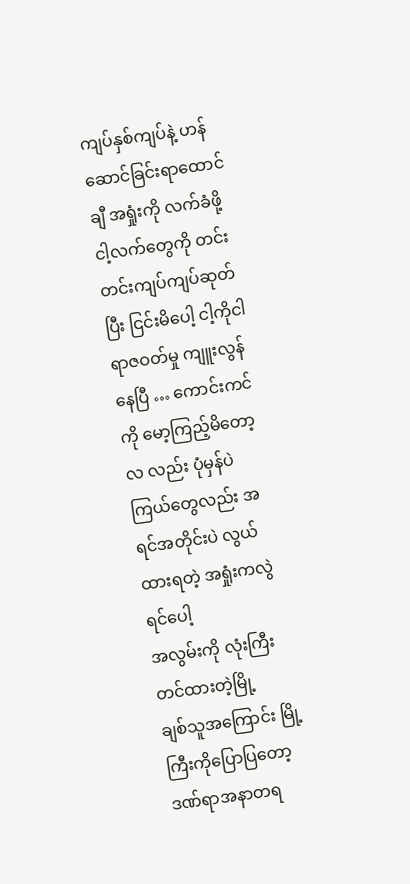ကျပ်နှစ်ကျပ်နဲ့ ဟန်ဆောင်ခြင်းရာထောင်ချီ အရှုံးကို လက်ခံဖို့ ငါ့လက်တွေကို တင်းတင်းကျပ်ကျပ်ဆုတ်ပြီး ငြင်းမိပေါ့ ငါ့ကိုငါ ရာဇဝတ်မှု ကျူးလွန်နေပြီ … ကောင်းကင်ကို မော့ကြည့်မိတော့ လ လည်း ပုံမှန်ပဲ ကြယ်တွေလည်း အရင်အတိုင်းပဲ လွယ်ထားရတဲ့ အရှုံးကလွဲရင်ပေါ့
အလွမ်းကို လုံးကြီးတင်ထားတဲ့မြို့
ချစ်သူအကြောင်း မြို့ကြီးကိုပြောပြတော့ ဒဏ်ရာအနာတရ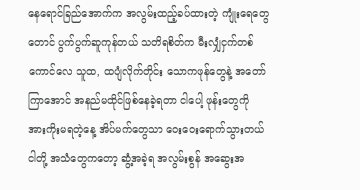နေရောင်ခြည်အောက်က အလွမ်းထည့်ခပ်ထားတဲ့ ကျုံးရေတွေတောင် ပွက်ပွက်ဆူကုန်တယ် သတိရစိတ်က မီးလျှံငှက်တစ်ကောင်လေ သူထ, ထပျံလိုက်တိုင်း သောကဖုန်တွေနဲ့ အတော်ကြာအောင် အနည်မထိုင်ဖြစ်နေခဲ့ရတာ ငါပေါ့ ဖုန်းတွေကို အားကိုးမရတဲ့နေ့ အိပ်မက်တွေသာ ဝေးဝေးရောက်သွားတယ် ငါတို့ အသံတွေကတော့ ဆွံ့အခဲ့ရ အလွမ်းစွန် အဆွေးအ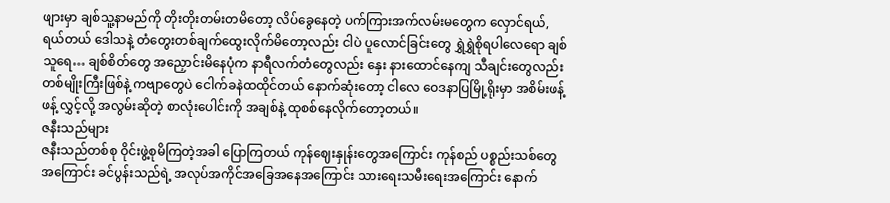ဖျားမှာ ချစ်သူ့နာမည်ကို တိုးတိုးတမ်းတမိတော့ လိပ်ခွေနေတဲ့ ပက်ကြားအက်လမ်းမတွေက လှောင်ရယ်, ရယ်တယ် ဒေါသနဲ့ တံတွေးတစ်ချက်ထွေးလိုက်မိတော့လည်း ငါပဲ ပူလောင်ခြင်းတွေ ရွှဲရွှဲစိုရပါလေရော ချစ်သူရေ… ချစ်စိတ်တွေ အညှောင်းမိနေပုံက နာရီလက်တံတွေလည်း နှေး နားထောင်နေကျ သီချင်းတွေလည်း တစ်မျိုးကြီးဖြစ်နဲ့ ကဗျာတွေပဲ ငေါက်ခနဲထထိုင်တယ် နောက်ဆုံးတော့ ငါလေ ဝေဒနာပြမြို့ရိုးမှာ အစိမ်းဖန့်ဖန့် လွှင့်လို့ အလွမ်းဆိုတဲ့ စာလုံးပေါင်းကို အချစ်နဲ့ ထုစစ်နေလိုက်တော့တယ်။
ဇနီးသည်များ
ဇနီးသည်တစ်စု ဝိုင်းဖွဲ့စုမိကြတဲ့အခါ ပြောကြတယ် ကုန်ဈေးနှုန်းတွေအကြောင်း ကုန်စည် ပစ္စည်းသစ်တွေအကြောင်း ခင်ပွန်းသည်ရဲ့ အလုပ်အကိုင်အခြေအနေအကြောင်း သားရေးသမီးရေးအကြောင်း နောက်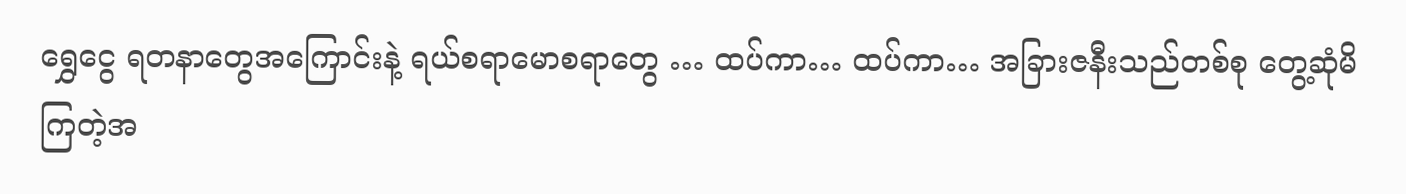ရွှေငွေ ရတနာတွေအကြောင်းနဲ့ ရယ်စရာမောစရာတွေ … ထပ်ကာ… ထပ်ကာ… အခြားဇနီးသည်တစ်စု တွေ့ဆုံမိကြတဲ့အ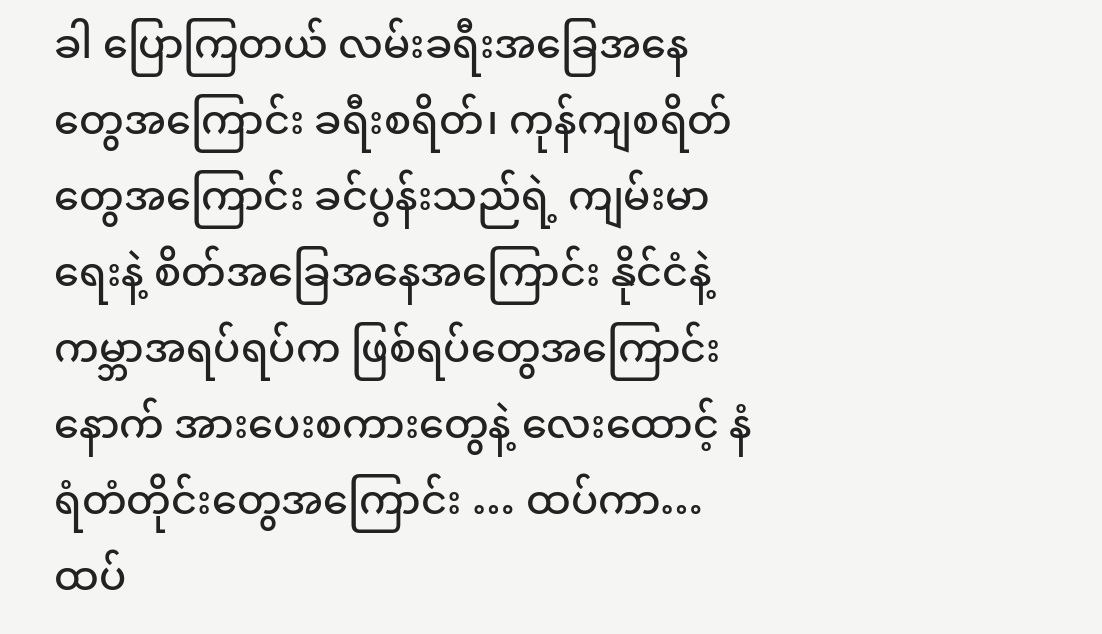ခါ ပြောကြတယ် လမ်းခရီးအခြေအနေတွေအကြောင်း ခရီးစရိတ်၊ ကုန်ကျစရိတ်တွေအကြောင်း ခင်ပွန်းသည်ရဲ့ ကျမ်းမာရေးနဲ့ စိတ်အခြေအနေအကြောင်း နိုင်ငံနဲ့ ကမ္ဘာအရပ်ရပ်က ဖြစ်ရပ်တွေအကြောင်း နောက် အားပေးစကားတွေနဲ့ လေးထောင့် နံရံတံတိုင်းတွေအကြောင်း … ထပ်ကာ… ထပ်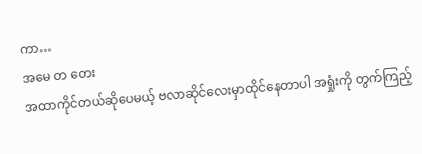ကာ…
အမေ တ တေး
အထာကိုင်တယ်ဆိုပေမယ့် ဗလာဆိုင်လေးမှာထိုင်နေတာပါ အရှုံးကို တွက်ကြည့်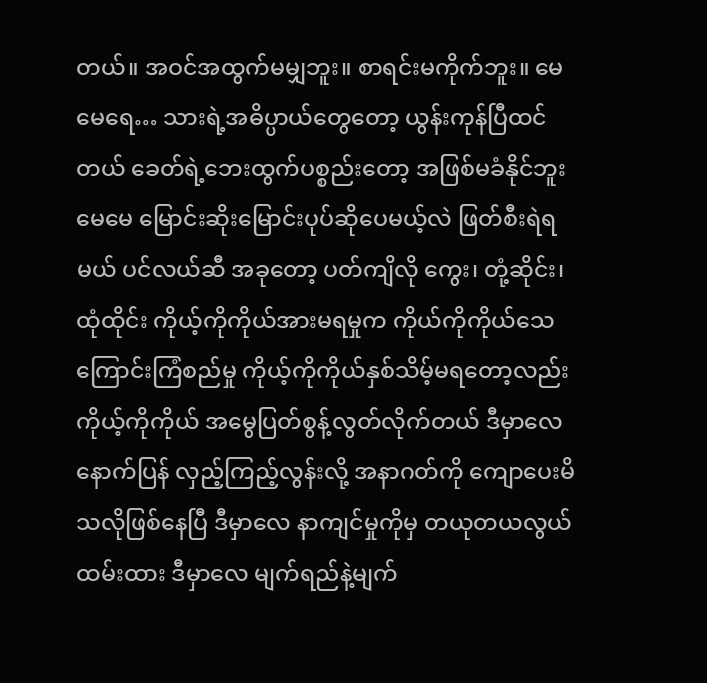တယ်။ အဝင်အထွက်မမျှဘူး။ စာရင်းမကိုက်ဘူး။ မေမေရေ… သားရဲ့အဓိပ္ပာယ်တွေတော့ ယွန်းကုန်ပြီထင်တယ် ခေတ်ရဲ့ဘေးထွက်ပစ္စည်းတော့ အဖြစ်မခံနိုင်ဘူး မေမေ မြောင်းဆိုးမြောင်းပုပ်ဆိုပေမယ့်လဲ ဖြတ်စီးရဲရမယ် ပင်လယ်ဆီ အခုတော့ ပတ်ကျိလို ကွေး၊ တုံ့ဆိုင်း၊ ထုံထိုင်း ကိုယ့်ကိုကိုယ်အားမရမှုက ကိုယ်ကိုကိုယ်သေကြောင်းကြံစည်မှု ကိုယ့်ကိုကိုယ်နှစ်သိမ့်မရတော့လည်း ကိုယ့်ကိုကိုယ် အမွေပြတ်စွန့်လွတ်လိုက်တယ် ဒီမှာလေ နောက်ပြန် လှည့်ကြည့်လွန်းလို့ အနာဂတ်ကို ကျောပေးမိသလိုဖြစ်နေပြီ ဒီမှာလေ နာကျင်မှုကိုမှ တယုတယလွယ်ထမ်းထား ဒီမှာလေ မျက်ရည်နဲ့မျက်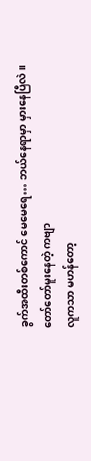ခွက်အထီးတစ်ကောင် မေမေရေ… ဘယ်နေရာမှာ မှားနေပြီလဲ။
တော်တော်မူးနေတဲ့ ကဗျာ
လူကသာ မဟန်တော့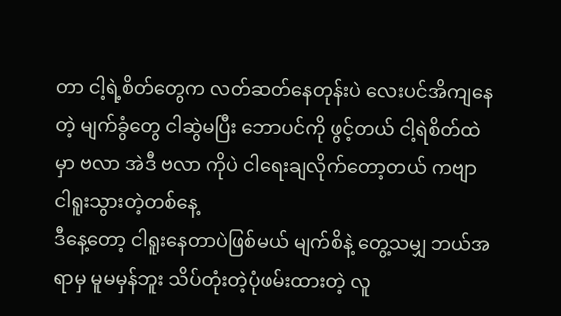တာ ငါ့ရဲ့စိတ်တွေက လတ်ဆတ်နေတုန်းပဲ လေးပင်အိကျနေတဲ့ မျက်ခွံတွေ ငါဆွဲမပြီး ဘောပင်ကို ဖွင့်တယ် ငါ့ရဲစိတ်ထဲမှာ ဗလာ အဲဒီ ဗလာ ကိုပဲ ငါရေးချလိုက်တော့တယ် ကဗျာ
ငါရူးသွားတဲ့တစ်နေ့
ဒီနေ့တော့ ငါရူးနေတာပဲဖြစ်မယ် မျက်စိနဲ့ တွေ့သမျှ ဘယ်အရာမှ မူမမှန်ဘူး သိပ်တုံးတဲ့ပုံဖမ်းထားတဲ့ လူ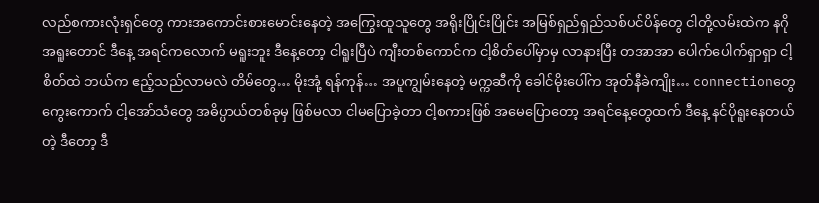လည်စကားလုံးရှင်တွေ ကားအကောင်းစားမောင်းနေတဲ့ အကြွေးထူသူတွေ အရိုးပြိုင်းပြိုင်း အမြစ်ရှည်ရှည်သစ်ပင်ပိန်တွေ ငါတို့လမ်းထဲက နဂို အရူးတောင် ဒီနေ့ အရင်ကလောက် မရူးဘူး ဒီနေ့တော့ ငါရူးပြီပဲ ကျီးတစ်ကောင်က ငါ့စိတ်ပေါ်မှာမှ လာနားပြီး တအာအာ ပေါက်ပေါက်ရှာရှာ ငါ့စိတ်ထဲ ဘယ်က ဧည့်သည်လာမလဲ တိမ်တွေ… မိုးအုံ့ ရန်ကုန်… အပူကျွမ်းနေတဲ့ မက္ကဆီကို ခေါင်မိုးပေါ်က အုတ်နီခဲကျိုး… connectionတွေ ကွေးကောက် ငါ့အော်သံတွေ အဓိပ္ပာယ်တစ်ခုမှ ဖြစ်မလာ ငါမပြောခဲ့တာ ငါ့စကားဖြစ် အမေပြောတော့ အရင်နေ့တွေထက် ဒီနေ့ နင်ပိုရူးနေတယ်တဲ့ ဒီတော့ ဒီ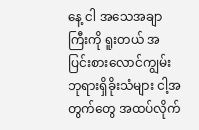နေ့ ငါ အသေအချာကြီးကို ရူးတယ် အပြင်းစားလောင်ကျွမ်း ဘုရားရှိခိုးသံများ ငါ့အတွက်တွေ အထပ်လိုက်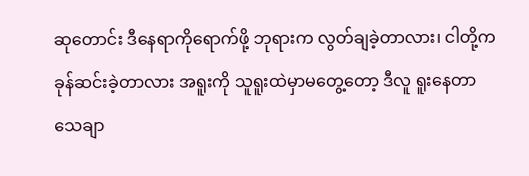ဆုတောင်း ဒီနေရာကိုရောက်ဖို့ ဘုရားက လွတ်ချခဲ့တာလား၊ ငါတို့က ခုန်ဆင်းခဲ့တာလား အရူးကို သူရူးထဲမှာမတွေ့တော့ ဒီလူ ရူးနေတာ သေချာ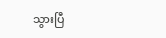သွားပြီ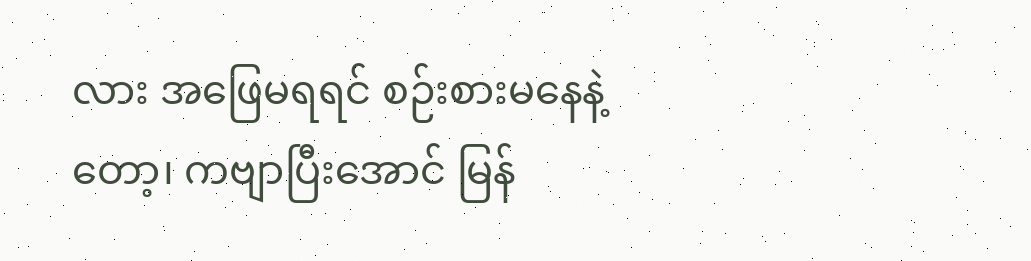လား အဖြေမရရင် စဉ်းစားမနေနဲ့တော့၊ ကဗျာပြီးအောင် မြန်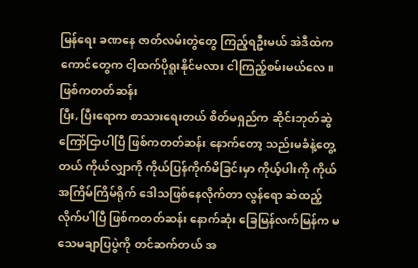မြန်ရေး ခဏနေ ဇာတ်လမ်းတွဲတွေ ကြည့်ရဦးမယ် အဲဒီထဲက ကောင်တွေက ငါ့ထက်ပိုရူးနိုင်မလား ငါကြည့်စမ်းမယ်လေ။
ဖြစ်ကတတ်ဆန်း
ပြီး, ပြီးရောက စာသားရေးတယ် စိတ်မရှည်က ဆိုင်းဘုတ်ဆွဲ ကြော်ငြာပါပြီ ဖြစ်ကတတ်ဆန်း နောက်တော့ သည်းမခံနဲ့တွေ့တယ် ကိုယ်လျှာကို ကိုယ်ပြန်ကိုက်မိခြင်းမှာ ကိုယ့်ပါးကို ကိုယ်အကြိမ်ကြိမ်ရိုက် ဒေါသဖြစ်နေလိုက်တာ လွန်ရော ဆဲထည့်လိုက်ပါပြီ ဖြစ်ကတတ်ဆန်း နောက်ဆုံး ခြေမြန်လက်မြန်က မသေမချာပြပွဲကို တင်ဆက်တယ် အ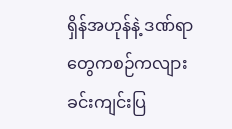ရှိန်အဟုန်နဲ့ ဒဏ်ရာတွေကစဉ်ကလျား ခင်းကျင်းပြ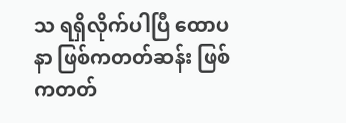သ ရရှိလိုက်ပါပြီ ထောပနာ ဖြစ်ကတတ်ဆန်း ဖြစ်ကတတ်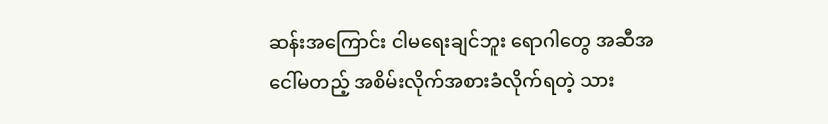ဆန်းအကြောင်း ငါမရေးချင်ဘူး ရောဂါတွေ အဆီအငေါ်မတည့် အစိမ်းလိုက်အစားခံလိုက်ရတဲ့ သား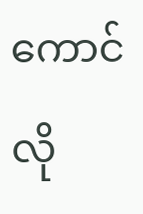ကောင်လို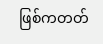ဖြစ်ကတတ်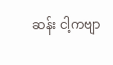ဆန်း ငါ့ကဗျာ